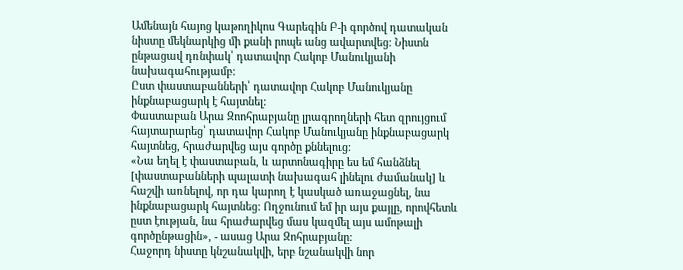Ամենայն հայոց կաթողիկոս Գարեգին Բ-ի գործով դատական նիստը մեկնարկից մի քանի րոպե անց ավարտվեց: Նիստն ընթացավ դռնփակ՝ դատավոր Հակոբ Մանուկյանի նախագահությամբ:
Ըստ փաստաբանների՝ դատավոր Հակոբ Մանուկյանը ինքնաբացարկ է հայտնել:
Փաստաբան Արա Զոոհրաբյանը լրագրողների հետ զրույցում հայտարարեց՝ դատավոր Հակոբ Մանուկյանը ինքնաբացարկ հայտնեց, հրաժարվեց այս գործը քննելուց:
«Նա եղել է փաստաբան, և արտոնագիրը ես եմ հանձնել [փաստաբանների պալատի նախագահ լինելու ժամանակ] և հաշվի առնելով, որ դա կարող է կասկած առաջացնել, նա ինքնաբացարկ հայտնեց: Ողջունում եմ իր այս քայլը, որովհետև ըստ էության, նա հրաժարվեց մաս կազմել այս ամոթալի գործընթացին», - ասաց Արա Զոհրաբյանը:
Հաջորդ նիստը կնշանակվի, երբ նշանակվի նոր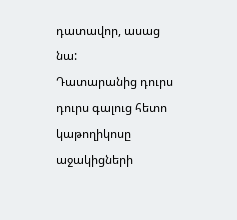դատավոր, ասաց նա:
Դատարանից դուրս դուրս գալուց հետո կաթողիկոսը աջակիցների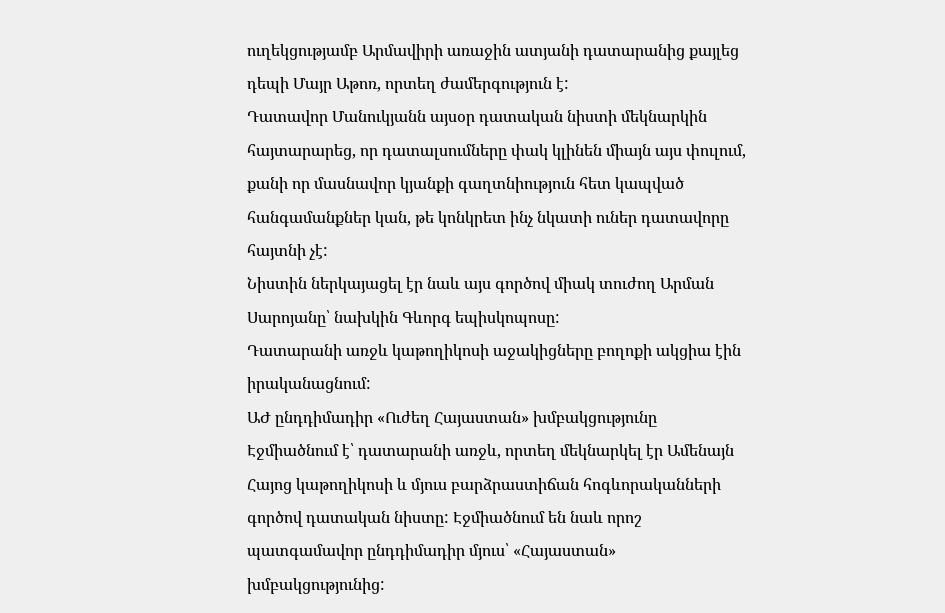ուղեկցությամբ Արմավիրի առաջին ատյանի դատարանից քայլեց դեպի Մայր Աթոռ, որտեղ ժամերգություն է:
Դատավոր Մանուկյանն այսօր դատական նիստի մեկնարկին հայտարարեց, որ դատալսումները փակ կլինեն միայն այս փուլում, քանի որ մասնավոր կյանքի գաղտնիություն հետ կապված հանգամանքներ կան, թե կոնկրետ ինչ նկատի ուներ դատավորը հայտնի չէ:
Նիստին ներկայացել էր նաև այս գործով միակ տուժող Արման Սարոյանը՝ նախկին Գևորգ եպիսկոպոսը:
Դատարանի առջև կաթողիկոսի աջակիցները բողոքի ակցիա էին իրականացնում:
ԱԺ ընդդիմադիր «Ուժեղ Հայաստան» խմբակցությունը Էջմիածնում է՝ դատարանի առջև, որտեղ մեկնարկել էր Ամենայն Հայոց կաթողիկոսի և մյուս բարձրաստիճան հոգևորականների գործով դատական նիստը: Էջմիածնում են նաև որոշ պատգամավոր ընդդիմադիր մյուս՝ «Հայաստան» խմբակցությունից: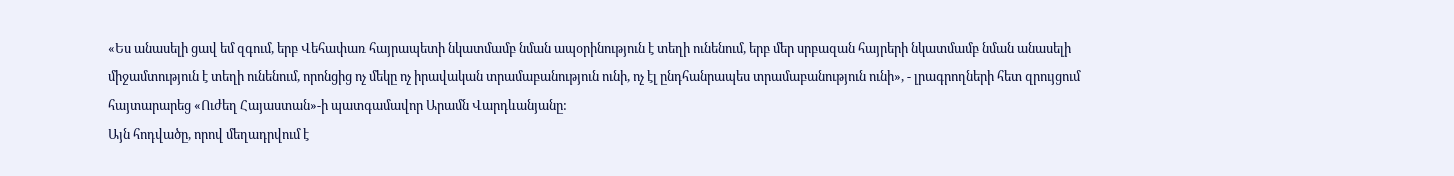«Ես անասելի ցավ եմ զգում, երբ Վեհափառ հայրապետի նկատմամբ նման ապօրինություն է տեղի ունենում, երբ մեր սրբազան հայրերի նկատմամբ նման անասելի միջամտություն է տեղի ունենում, որոնցից ոչ մեկը ոչ իրավական տրամաբանություն ունի, ոչ էլ ընդհանրապես տրամաբանություն ունի», - լրագրողների հետ զրույցում հայտարարեց «Ուժեղ Հայաստան»-ի պատգամավոր Արամն Վարդևանյանը:
Այն հոդվածը, որով մեղադրվում է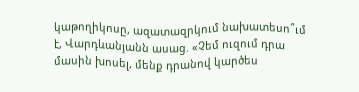կաթողիկոսը, ազատազրկում նախատեսո՞ւմ է, Վարդևանյանն ասաց. «Չեմ ուզում դրա մասին խոսել, մենք դրանով կարծես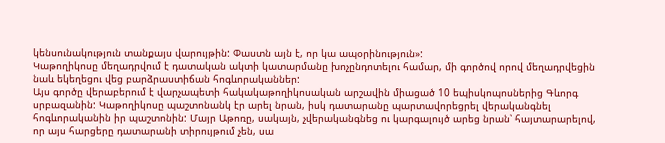կենսունակություն տանքայս վարույթին: Փաստն այն է, որ կա ապօրինություն»:
Կաթողիկոսը մեղադրվում է դատական ակտի կատարմանը խոչընդոտելու համար, մի գործով որով մեղադրվեցին նաև եկեղեցու վեց բարձրաստիճան հոգևորականներ:
Այս գործը վերաբերում է վարչապետի հակակաթողիկոսական արշավին միացած 10 եպիսկոպոսներից Գևորգ սրբազանին: Կաթողիկոսը պաշտոնանկ էր արել նրան, իսկ դատարանը պարտավորեցրել վերականգնել հոգևորականին իր պաշտոնին: Մայր Աթոռը, սակայն, չվերականգնեց ու կարգալույծ արեց նրան՝ հայտարարելով, որ այս հարցերը դատարանի տիրույթում չեն, սա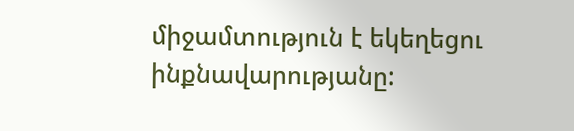միջամտություն է եկեղեցու ինքնավարությանը: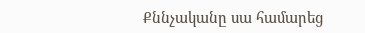Քննչականը սա համարեց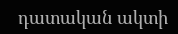դատական ակտի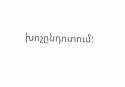խոչընդոտում: